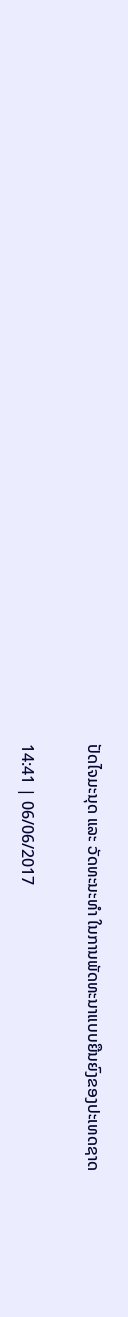ປັດໄຈມະນຸດ ແລະ ວັດທະນະທຳ ໃນການພັດທະນາແບບຍືນຍົງຂອງປະເທດຊາດ

14:41 | 06/06/2017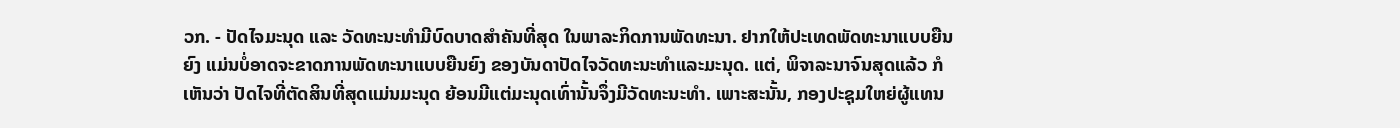ວກ. - ປັດໄຈມະນຸດ ແລະ ວັດທະນະທຳມີບົດບາດສຳຄັນທີ່ສຸດ ໃນພາລະກິດການພັດທະນາ. ຢາກໃຫ້ປະເທດພັດທະນາແບບຍືນຍົງ ແມ່ນບໍ່ອາດຈະຂາດການພັດທະນາແບບຍືນຍົງ ຂອງບັນດາປັດໄຈວັດທະນະທຳແລະມະນຸດ. ແຕ່, ພິຈາລະນາຈົນສຸດແລ້ວ ກໍເຫັນວ່າ ປັດໄຈທີ່ຕັດສິນທີ່ສຸດແມ່ນມະນຸດ ຍ້ອນມີແຕ່ມະນຸດເທົ່ານັ້ນຈຶ່ງມີວັດທະນະທຳ. ເພາະສະນັ້ນ, ກອງປະຊຸມໃຫຍ່ຜູ້ແທນ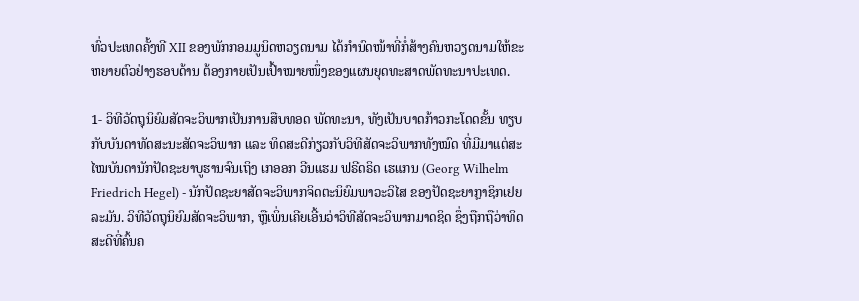ທົ່ວປະເທດຄັ້ງທີ XII ຂອງພັກກອມມູນິດຫວຽດນາມ ໄດ້ກຳນົດໜ້າທີ່ກໍ່ສ້າງຄົນຫວຽດນາມໃຫ້ຂະຫຍາຍຕົວຢ່າງຮອບດ້ານ ຕ້ອງກາຍເປັນເປົ້າໝາຍໜຶ່ງຂອງແຜນຍຸດທະສາດພັດທະນາປະເທດ.

1- ວິທີວັດຖຸນິຍົມສັດຈະວິພາກເປັນການສືບທອດ ພັດທະນາ, ທັງເປັນບາດກ້າວກະໂດດຂັ້ນ ທຽບກັບບັນດາທັດສະນະສັດຈະວິພາກ ແລະ ທິດສະດີກ່ຽວກັບວິທີສັດຈະວິພາກທັງໝົດ ທີ່ມີມາແຕ່ສະໄໝບັນດານັກປັດຊະຍາບູຮານຈົນເຖິງ ເກອອກ ວີນແຮມ ຟຣີດຣິດ ເຮແກນ (Georg Wilhelm Friedrich Hegel) - ນັກປັດຊະຍາສັດຈະວິພາກຈິດຕະນິຍົມພາວະວິໄສ ຂອງປັດຊະຍາກຼາຊິກເຢຍລະມັນ. ວິທີວັດຖຸນິຍົມສັດຈະວິພາກ, ຫຼືເພິ່ນເຄີຍເອີ້ນວ່າວິທີສັດຈະວິພາກມາດຊິດ ຊຶ່ງຖືກຖືວ່າທິດສະດີທີ່ຄົ້ນຄ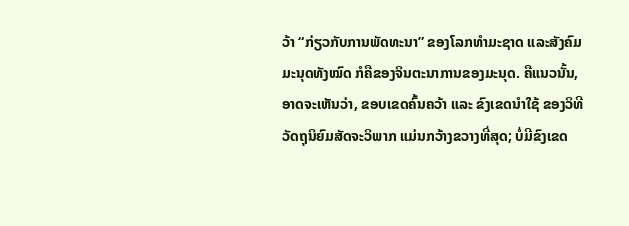ວ້າ “ກ່ຽວກັບການພັດທະນາ” ຂອງໂລກທຳມະຊາດ ແລະສັງຄົມມະນຸດທັງໝົດ ກໍຄືຂອງຈິນຕະນາການຂອງມະນຸດ. ຄືແນວນັ້ນ, ອາດຈະເຫັນວ່າ, ຂອບເຂດຄົ້ນຄວ້າ ແລະ ຂົງເຂດນຳໃຊ້ ຂອງວິທີວັດຖຸນິຍົມສັດຈະວິພາກ ແມ່ນກວ້າງຂວາງທີ່ສຸດ; ບໍ່ມີຂົງເຂດ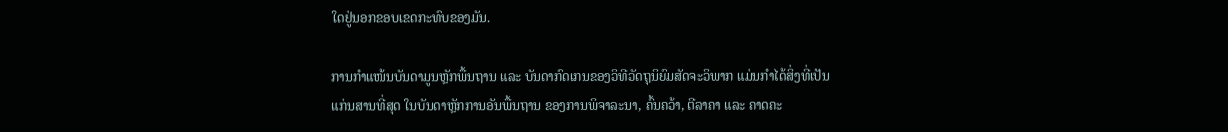ໃດຢູ່ນອກຂອບເຂດກະທົບຂອງມັນ.

ການກຳແໜ້ນບັນດາມູນຫຼັກພື້ນຖານ ແລະ ບັນດາກົດເກນຂອງວິທີວັດຖຸນິຍົມສັດຈະວິພາກ ແມ່ນກຳໄດ້ສິ່ງທີ່ເປັນແກ່ນສານທີ່ສຸດ ໃນບັນດາຫຼັກການອັນພື້ນຖານ ຂອງການພິຈາລະນາ, ຄົ້ນຄວ້າ, ຕີລາຄາ ແລະ ຄາດຄະ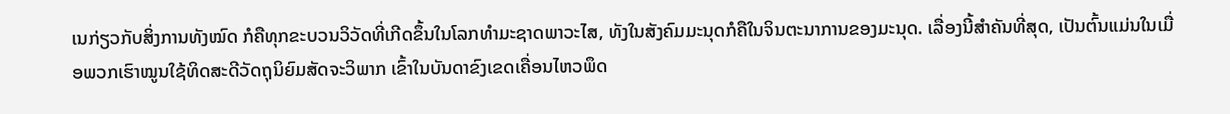ເນກ່ຽວກັບສິ່ງການທັງໝົດ ກໍຄືທຸກຂະບວນວິວັດທີ່ເກີດຂຶ້ນໃນໂລກທຳມະຊາດພາວະໄສ, ທັງໃນສັງຄົມມະນຸດກໍຄືໃນຈິນຕະນາການຂອງມະນຸດ. ເລື່ອງນີ້ສຳຄັນທີ່ສຸດ, ເປັນຕົ້ນແມ່ນໃນເມື່ອພວກເຮົາໝູນໃຊ້ທິດສະດີວັດຖຸນິຍົມສັດຈະວິພາກ ເຂົ້າໃນບັນດາຂົງເຂດເຄື່ອນໄຫວພຶດ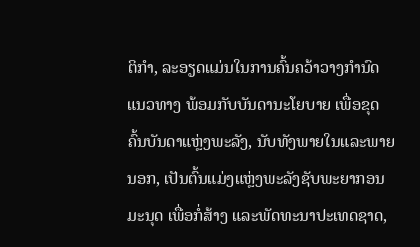ຕິກຳ, ລະອຽດແມ່ນໃນການຄົ້ນຄວ້າວາງກຳນົດແນວທາງ ພ້ອມກັບບັນດານະໂຍບາຍ ເພື່ອຂຸດຄົ້ນບັນດາແຫຼ່ງພະລັງ, ນັບທັງພາຍໃນແລະພາຍນອກ, ເປັນຕົ້ນແມ່ງແຫຼ່ງພະລັງຊັບພະຍາກອນມະນຸດ ເພື່ອກໍ່ສ້າງ ແລະພັດທະນາປະເທດຊາດ,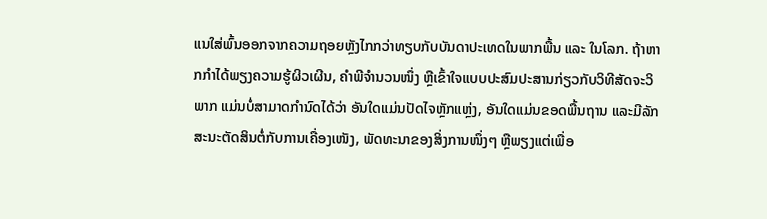ແນໃສ່ພົ້ນອອກຈາກຄວາມຖອຍຫຼັງໄກກວ່າທຽບກັບບັນດາປະເທດໃນພາກພື້ນ ແລະ ໃນໂລກ. ຖ້າຫາກກຳໄດ້ພຽງຄວາມຮູ້ຜິວເຜີນ, ຄຳພີຈຳນວນໜຶ່ງ ຫຼືເຂົ້າໃຈແບບປະສົມປະສານກ່ຽວກັບວິທີສັດຈະວິພາກ ແມ່ນບໍ່ສາມາດກຳນົດໄດ້ວ່າ ອັນໃດແມ່ນປັດໄຈຫຼັກແຫຼ່ງ, ອັນໃດແມ່ນຂອດພື້ນຖານ ແລະມີລັກສະນະຕັດສິນຕໍ່ກັບການເຄື່ອງເໜັງ, ພັດທະນາຂອງສິ່ງການໜຶ່ງໆ ຫຼືພຽງແຕ່ເພື່ອ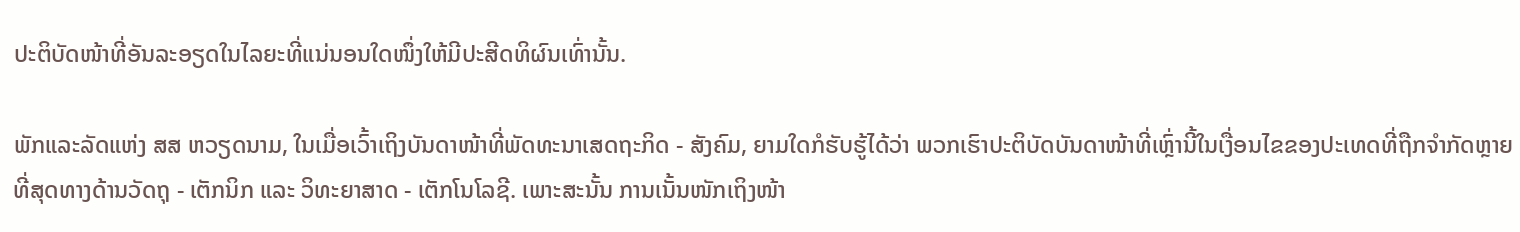ປະຕິບັດໜ້າທີ່ອັນລະອຽດໃນໄລຍະທີ່ແນ່ນອນໃດໜຶ່ງໃຫ້ມີປະສີດທິຜົນເທົ່ານັ້ນ.

ພັກແລະລັດແຫ່ງ ສສ ຫວຽດນາມ, ໃນເມື່ອເວົ້າເຖິງບັນດາໜ້າທີ່ພັດທະນາເສດຖະກິດ - ສັງຄົມ, ຍາມໃດກໍຮັບຮູ້ໄດ້ວ່າ ພວກເຮົາປະຕິບັດບັນດາໜ້າທີ່ເຫຼົ່ານີ້ໃນເງື່ອນໄຂຂອງປະເທດທີ່ຖືກຈຳກັດຫຼາຍທີ່ສຸດທາງດ້ານວັດຖຸ - ເຕັກນິກ ແລະ ວິທະຍາສາດ - ເຕັກໂນໂລຊີ. ເພາະສະນັ້ນ ການເນັ້ນໜັກເຖິງໜ້າ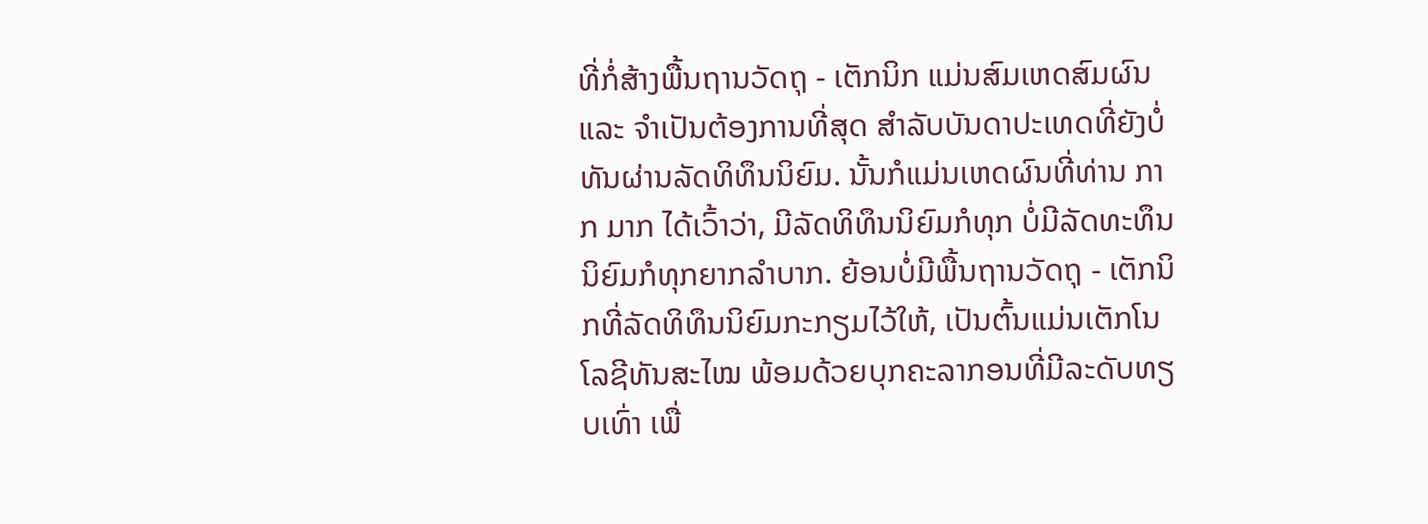ທີ່ກໍ່ສ້າງພື້ນຖານວັດຖຸ - ເຕັກນິກ ແມ່ນສົມເຫດສົມຜົນ ແລະ ຈຳເປັນຕ້ອງການທີ່ສຸດ ສຳລັບບັນດາປະເທດທີ່ຍັງບໍ່ທັນຜ່ານລັດທິທຶນນິຍົມ. ນັ້ນກໍແມ່ນເຫດຜົນທີ່ທ່ານ ກາກ ມາກ ໄດ້ເວົ້າວ່າ, ມີລັດທິທຶນນິຍົມກໍທຸກ ບໍ່ມີລັດທະທຶນນິຍົມກໍທຸກຍາກລຳບາກ. ຍ້ອນບໍ່ມີພື້ນຖານວັດຖຸ - ເຕັກນິກທີ່ລັດທິທຶນນິຍົມກະກຽມໄວ້ໃຫ້, ເປັນຕົ້ນແມ່ນເຕັກໂນໂລຊີທັນສະໄໝ ພ້ອມດ້ວຍບຸກຄະລາກອນທີ່ມີລະດັບທຽບເທົ່າ ເພື່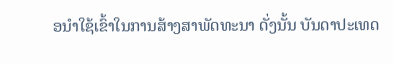ອນຳໃຊ້ເຂົ້າໃນການສ້າງສາພັດທະນາ ດັ່ງນັ້ນ ບັນດາປະເທດ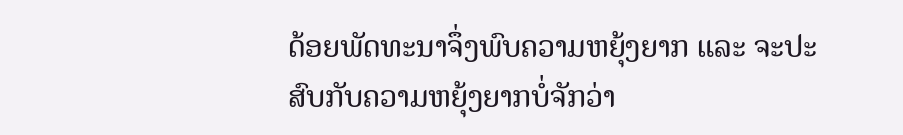ດ້ອຍພັດທະນາຈຶ່ງພົບຄວາມຫຍຸ້ງຍາກ ແລະ ຈະປະສົບກັບຄວາມຫຍຸ້ງຍາກບໍ່ຈັກວ່າ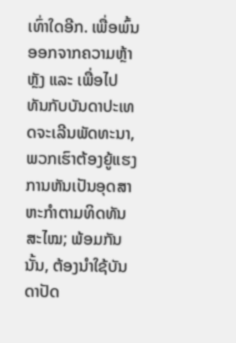ເທົ່າໃດອີກ. ເພື່ອພົ້ນອອກຈາກຄວາມຫຼ້າຫຼັງ ແລະ ເພື່ອໄປທັນກັບບັນດາປະເທດຈະເລີນພັດທະນາ, ພວກເຮົາຕ້ອງຍູ້ແຮງການຫັນເປັນອຸດສາຫະກຳຕາມທິດທັນສະໄໝ; ພ້ອມກັນນັ້ນ, ຕ້ອງນຳໃຊ້ບັນດາປັດ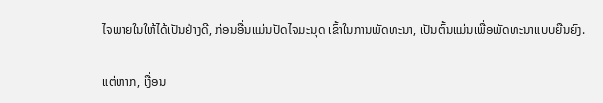ໄຈພາຍໃນໃຫ້ໄດ້ເປັນຢ່າງດີ, ກ່ອນອື່ນແມ່ນປັດໄຈມະນຸດ ເຂົ້າໃນການພັດທະນາ, ເປັນຕົ້ນແມ່ນເພື່ອພັດທະນາແບບຍືນຍົງ.

ແຕ່ຫາກ, ເງື່ອນ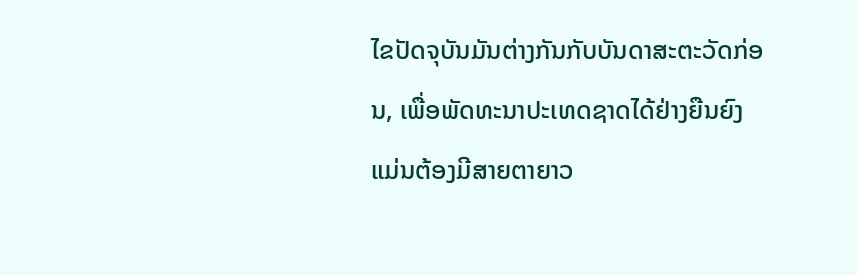ໄຂປັດຈຸບັນມັນຕ່າງກັນກັບບັນດາສະຕະວັດກ່ອນ, ເພື່ອພັດທະນາປະເທດຊາດໄດ້ຢ່າງຍືນຍົງ ແມ່ນຕ້ອງມີສາຍຕາຍາວ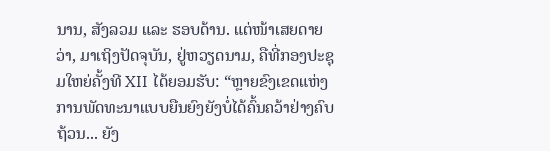ນານ, ສັງລວມ ແລະ ຮອບດ້ານ. ແຕ່ໜ້າເສຍດາຍວ່າ, ມາເຖິງປັດຈຸບັນ, ຢູ່ຫວຽດນາມ, ຄືທີ່ກອງປະຊຸມໃຫຍ່ຄັ້ງທີ XII ໄດ້ຍອມຮັບ: “ຫຼາຍຂົງເຂດແຫ່ງການພັດທະນາແບບຍືນຍົງຍັງບໍ່ໄດ້ຄົ້ນຄວ້າຢ່າງຄົບຖ້ວນ... ຍັງ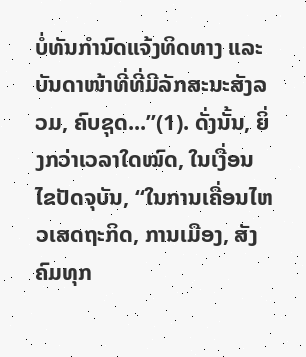ບໍ່ທັນກຳນົດແຈ້ງທິດທາງ ແລະບັນດາໜ້າທີ່ທີ່ມີລັກສະນະສັງລວມ, ຄົບຊຸດ...”(1). ດັ່ງນັ້ນ, ຍິ່ງກວ່າເວລາໃດໝົດ, ໃນເງື່ອນໄຂປັດຈຸບັນ, “ໃນການເຄື່ອນໄຫວເສດຖະກິດ, ການເມືອງ, ສັງຄົມທຸກ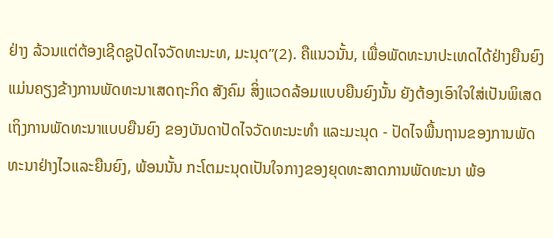ຢ່າງ ລ້ວນແຕ່ຕ້ອງເຊີດຊູປັດໄຈວັດທະນະທ, ມະນຸດ”(2). ຄືແນວນັ້ນ, ເພື່ອພັດທະນາປະເທດໄດ້ຢ່າງຍືນຍົງ ແມ່ນຄຽງຂ້າງການພັດທະນາເສດຖະກິດ ສັງຄົມ ສິ່ງແວດລ້ອມແບບຍືນຍົງນັ້ນ ຍັງຕ້ອງເອົາໃຈໃສ່ເປັນພິເສດເຖິງການພັດທະນາແບບຍືນຍົງ ຂອງບັນດາປັດໄຈວັດທະນະທຳ ແລະມະນຸດ - ປັດໄຈພື້ນຖານຂອງການພັດທະນາຢ່າງໄວແລະຍືນຍົງ, ພ້ອນນັ້ນ ກະໂຕມະນຸດເປັນໃຈກາງຂອງຍຸດທະສາດການພັດທະນາ ພ້ອ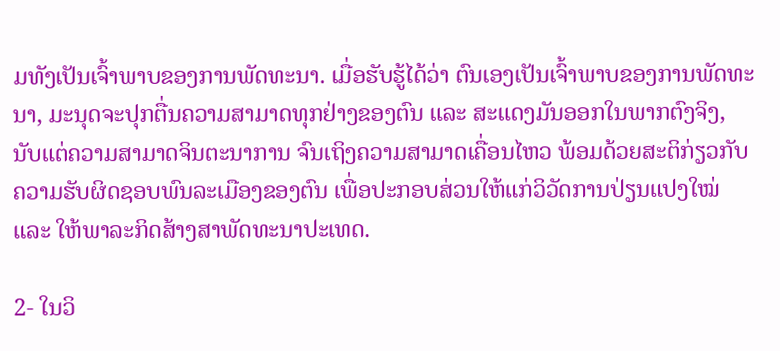ມທັງເປັນເຈົ້າພາບຂອງການພັດທະນາ. ເມື່ອຮັບຮູ້ໄດ້ວ່າ ຕົນເອງເປັນເຈົ້າພາບຂອງການພັດທະນາ, ມະນຸດຈະປຸກຕື່ນຄວາມສາມາດທຸກຢ່າງຂອງຕົນ ແລະ ສະແດງມັນອອກໃນພາກຕົງຈິງ, ນັບແຕ່ຄວາມສາມາດຈິນຕະນາການ ຈົນເຖິງຄວາມສາມາດເຄື່ອນໄຫວ ພ້ອມດ້ວຍສະຕິກ່ຽວກັບຄວາມຮັບຜິດຊອບພົນລະເມືອງຂອງຕົນ ເພື່ອປະກອບສ່ວນໃຫ້ແກ່ວິວັດການປ່ຽນແປງໃໝ່ ແລະ ໃຫ້ພາລະກິດສ້າງສາພັດທະນາປະເທດ.

2- ໃນວິ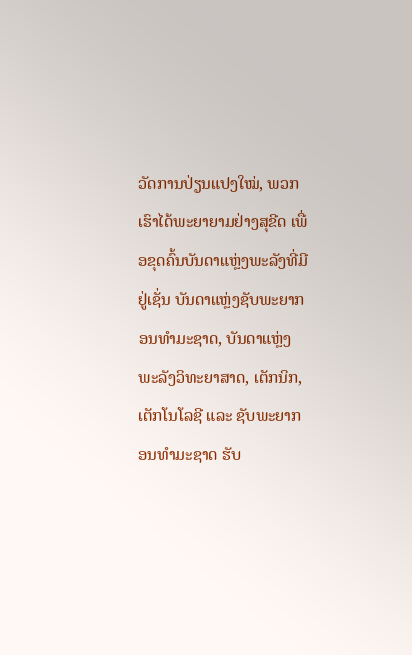ວັດການປ່ຽນແປງໃໝ່, ພວກເຮົາໄດ້ພະຍາຍາມຢ່າງສຸຂີດ ເພື່ອຂຸດຄົ້ນບັນດາແຫຼ່ງພະລັງທີ່ມີຢູ່ເຊັ່ນ ບັນດາແຫຼ່ງຊັບພະຍາກອນທຳມະຊາດ, ບັນດາແຫຼ່ງພະລັງວິທະຍາສາດ, ເຕັກນິກ, ເຕັກໂນໂລຊີ ແລະ ຊັບພະຍາກອນທຳມະຊາດ ຮັບ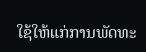ໃຊ້ໃຫ້ແກ່ການພັດທະ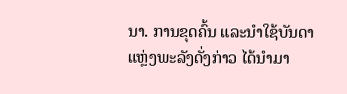ນາ. ການຂຸດຄົ້ນ ແລະນຳໃຊ້ບັນດາແຫຼ່ງພະລັງດັ່ງກ່າວ ໄດ້ນຳມາ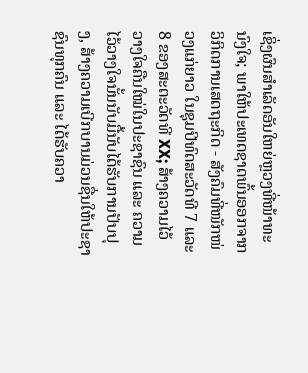ເຊິ່ງຜົນສຳເລັດອັນໃຫຍ່ຫຼວງທີ່ໜ້າທະນົງໃຈ; ພາໃຫ້ປະເທດຊາດພົ້ນອອກຈາກວິກິດການເສດຖະກິດ - ສັງຄົມທີ່ໜັກໜ່ວງແກ່ຍາວ ໃນຊຸມປີທົດສະວັດທີ 7 ແລະ 8 ຂອງສະຕະວັດທີ XX; ສ້າງຄວາມໄວ້ວາງໃຈຄືນໃໝ່ໃນປະຊາຊົນ ແລະ ຄວາມໄວ້ວາງໃຈນັ້ນນັບມື້ນັບໄດ້ຮັບການປັບປຸງ, ສ້າງຄວາມເບີກບານມ່ວນຊື່ນໃຫ້ປະຊາຊົນທຸກຄົນ ແລະ ໄດ້ຮັບຄວາ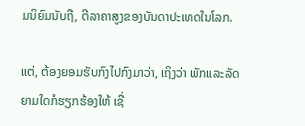ມນິຍົມນັບຖື, ຕີລາຄາສູງຂອງບັນດາປະເທດໃນໂລກ.

ແຕ່, ຕ້ອງຍອມຮັບກົງໄປກົງມາວ່າ, ເຖິງວ່າ ພັກແລະລັດຍາມໃດກໍຮຽກຮ້ອງໃຫ້ ເຊື່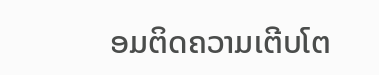ອມຕິດຄວາມເຕີບໂຕ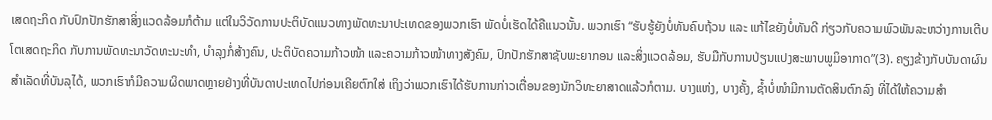ເສດຖະກິດ ກັບປົກປັກຮັກສາສິ່ງແວດລ້ອມກໍຕ້າມ ແຕ່ໃນວິວັດການປະຕິບັດແນວທາງພັດທະນາປະເທດຂອງພວກເຮົາ ພັດບໍ່ເຮັດໄດ້ຄືແນວນັ້ນ. ພວກເຮົາ “ຮັບຮູ້ຍັງບໍ່ທັນຄົບຖ້ວນ ແລະ ແກ້ໄຂຍັງບໍ່ທັນດີ ກ່ຽວກັບຄວາມພົວພັນລະຫວ່າງການເຕີບໂຕເສດຖະກິດ ກັບການພັດທະນາວັດທະນະທຳ, ບຳລຸງກໍ່ສ້າງຄົນ, ປະຕິບັດຄວາມກ້າວໜ້າ ແລະຄວາມກ້າວໜ້າທາງສັງຄົມ, ປົກປັກຮັກສາຊັບພະຍາກອນ ແລະສິ່ງແວດລ້ອມ, ຮັບມືກັບການປ່ຽນແປງສະພາບພູມິອາກາດ”(3). ຄຽງຂ້າງກັບບັນດາຜົນສຳເລັດທີ່ບັນລຸໄດ້, ພວກເຮົາກໍມີຄວາມຜິດພາດຫຼາຍຢ່າງທີ່ບັນດາປະເທດໄປກ່ອນເຄີຍຕົກໃສ່ ເຖິງວ່າພວກເຮົາໄດ້ຮັບການກ່າວເຕື່ອນຂອງນັກວິທະຍາສາດແລ້ວກໍຕາມ. ບາງແຫ່ງ, ບາງຄັ້ງ, ຊ້ຳບໍ່ໜຳມີການຕັດສິນຕົກລົງ ທີ່ໄດ້ໃຫ້ຄວາມສຳ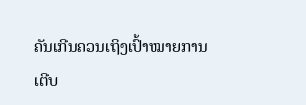ຄັນເກີນຄວນເຖິງເປົ້າໝາຍການເຕີບ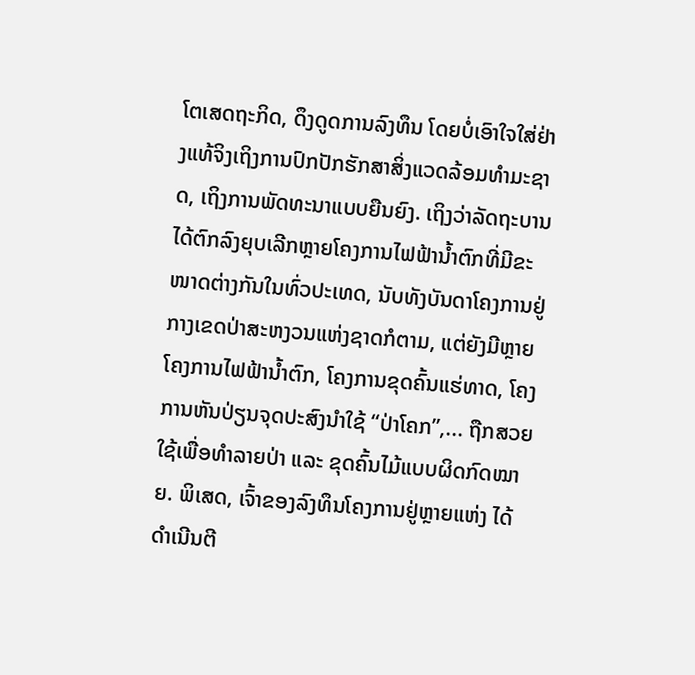ໂຕເສດຖະກິດ, ດຶງດູດການລົງທຶນ ໂດຍບໍ່ເອົາໃຈໃສ່ຢ່າງແທ້ຈິງເຖິງການປົກປັກຮັກສາສິ່ງແວດລ້ອມທຳມະຊາດ, ເຖິງການພັດທະນາແບບຍືນຍົງ. ເຖິງວ່າລັດຖະບານໄດ້ຕົກລົງຍຸບເລີກຫຼາຍໂຄງການໄຟຟ້ານ້ຳຕົກທີ່ມີຂະໜາດຕ່າງກັນໃນທົ່ວປະເທດ, ນັບທັງບັນດາໂຄງການຢູ່ກາງເຂດປ່າສະຫງວນແຫ່ງຊາດກໍຕາມ, ແຕ່ຍັງມີຫຼາຍໂຄງການໄຟຟ້ານ້ຳຕົກ, ໂຄງການຂຸດຄົ້ນແຮ່ທາດ, ໂຄງການຫັນປ່ຽນຈຸດປະສົງນຳໃຊ້ “ປ່າໂຄກ”,... ຖືກສວຍໃຊ້ເພື່ອທຳລາຍປ່າ ແລະ ຂຸດຄົ້ນໄມ້ແບບຜິດກົດໝາຍ. ພິເສດ, ເຈົ້າຂອງລົງທຶນໂຄງການຢູ່ຫຼາຍແຫ່ງ ໄດ້ດຳເນີນຕີ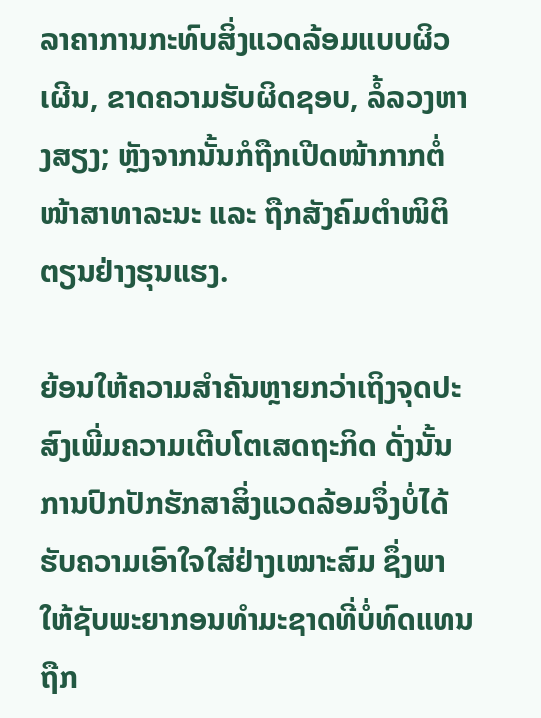ລາຄາການກະທົບສິ່ງແວດລ້ອມແບບຜິວເຜີນ, ຂາດຄວາມຮັບຜິດຊອບ, ລໍ້ລວງຫາງສຽງ; ຫຼັງຈາກນັ້ນກໍຖືກເປີດໜ້າກາກຕໍ່ໜ້າສາທາລະນະ ແລະ ຖືກສັງຄົມຕຳໜິຕິຕຽນຢ່າງຮຸນແຮງ.

ຍ້ອນໃຫ້ຄວາມສຳຄັນຫຼາຍກວ່າເຖິງຈຸດປະສົງເພີ່ມຄວາມເຕີບໂຕເສດຖະກິດ ດັ່ງນັ້ນການປົກປັກຮັກສາສິ່ງແວດລ້ອມຈຶ່ງບໍ່ໄດ້ຮັບຄວາມເອົາໃຈໃສ່ຢ່າງເໝາະສົມ ຊຶ່ງພາໃຫ້ຊັບພະຍາກອນທຳມະຊາດທີ່ບໍ່ທົດແທນ ຖືກ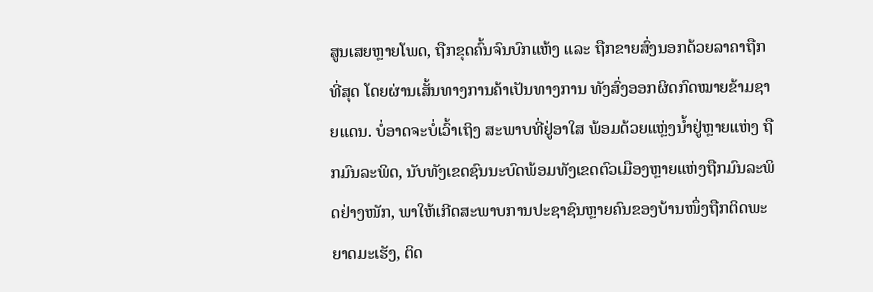ສູນເສຍຫຼາຍໂພດ, ຖືກຂຸດຄົ້ນຈົນບົກແຫ້ງ ແລະ ຖືກຂາຍສົ່ງນອກດ້ວຍລາຄາຖືກທີ່ສຸດ ໂດຍຜ່ານເສັ້ນທາງການຄ້າເປັນທາງການ ທັງສົ່ງອອກຜິດກົດໝາຍຂ້າມຊາຍແດນ. ບໍ່ອາດຈະບໍ່ເວົ້າເຖິງ ສະພາບທີ່ຢູ່ອາໃສ ພ້ອມດ້ວຍແຫຼ່ງນ້ຳຢູ່ຫຼາຍແຫ່ງ ຖືກມົນລະພິດ, ນັບທັງເຂດຊົນນະບົດພ້ອມທັງເຂດຕົວເມືອງຫຼາຍແຫ່ງຖືກມົນລະພິດຢ່າງໜັກ, ພາໃຫ້ເກີດສະພາບການປະຊາຊົນຫຼາຍຄົນຂອງບ້ານໜຶ່ງຖືກຕິດພະຍາດມະເຮັງ, ຕິດ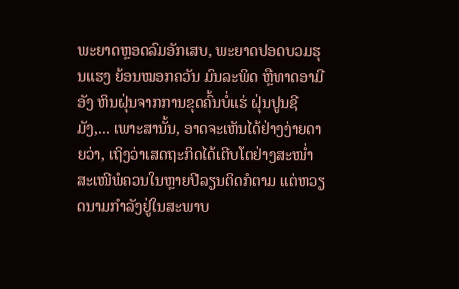ພະຍາດຫຼອດລົມອັກເສບ, ພະຍາດປອດບວມຮຸນແຮງ ຍ້ອນໝອກຄວັນ ມົນລະພິດ ຫຼືທາດອາມີອັງ ຫິນຝຸ່ນຈາກການຂຸດຄົ້ນບໍ່ແຮ່ ຝຸ່ນປູນຊີມັງ,... ເພາະສານັ້ນ, ອາດຈະເຫັນໄດ້ຢ່າງງ່າຍດາຍວ່າ, ເຖິງວ່າເສດຖະກິດໄດ້ເຕີບໂຕຢ່າງສະໜ່ຳສະເໜີພໍຄວນໃນຫຼາຍປີລຽນຕິດກໍຕາມ ແຕ່ຫວຽດນາມກຳລັງຢູ່ໃນສະພາບ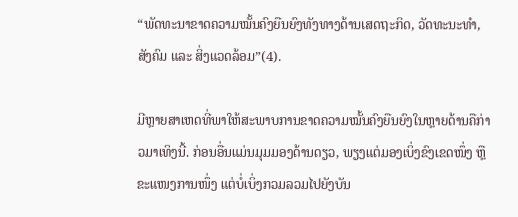“ພັດທະນາຂາດຄວາມໝັ້ນຄົງຍືນຍົງທັງທາງດ້ານເສດຖະກິດ, ວັດທະນະທຳ, ສັງຄົມ ແລະ ສິ່ງແວດລ້ອມ”(4).

ມີຫຼາຍສາເຫດທີ່ພາໃຫ້ສະພາບການຂາດຄວາມໝັ້ນຄົງຍືນຍົງໃນຫຼາຍດ້ານຄືກ່າວມາເທິງນີ້. ກ່ອນອື່ນແມ່ນມຸມມອງດ້ານດຽວ, ພຽງແຕ່ມອງເບິ່ງຂົງເຂດໜຶ່ງ ຫຼືຂະແໜງການໜຶ່ງ ແຕ່ບໍ່ເບິ່ງກວມລວມໄປຍັງບັນ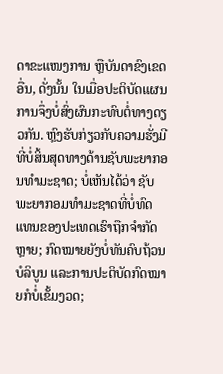ດາຂະແໜງການ ຫຼືບັນດາຂົງເຂດອື່ນ, ດັ່ງນັ້ນ ໃນເມື່ອປະຕິບັດແຜນການຈຶ່ງບໍ່ສົ່ງຜົນກະທົບຕໍ່ທາງດຽວກັນ. ຫຼົງຮັບກ່ຽວກັບຄວາມຮັ່ງມີທີ່ບໍ່ສິ້ນສຸດທາງດ້ານຊັບພະຍາກອນທຳມະຊາດ; ບໍ່ເຫັນໄດ້ວ່າ ຊັບພະຍາກອມທຳມະຊາດທີ່ບໍ່ທົດແທນຂອງປະເທດເຮົາຖືກຈຳກັດຫຼາຍ; ກົດໝາຍຍັງບໍ່ທັນຄົບຖ້ວນບໍລິບູນ ແລະການປະຕິບັດກົດໝາຍກໍບໍ່ເຂັ້ມງວດ;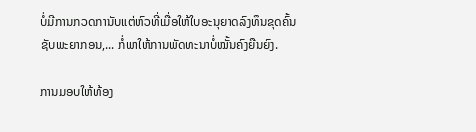ບໍ່ມີການກວດການັບແຕ່ຫົວທີ່ເມື່ອໃຫ້ໃບອະນຸຍາດລົງທຶນຂຸດຄົ້ນຊັບພະຍາກອນ,... ກໍ່ພາໃຫ້ການພັດທະນາບໍ່ໝັ້ນຄົງຍືນຍົງ.

ການມອບໃຫ້ທ້ອງ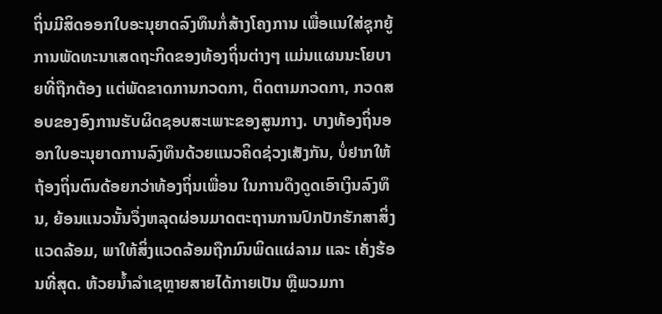ຖິ່ນມີສິດອອກໃບອະນຸຍາດລົງທຶນກໍ່ສ້າງໂຄງການ ເພື່ອແນໃສ່ຊຸກຍູ້ການພັດທະນາເສດຖະກິດຂອງທ້ອງຖິ່ນຕ່າງໆ ແມ່ນແຜນນະໂຍບາຍທີ່ຖືກຕ້ອງ ແຕ່ພັດຂາດການກວດກາ, ຕິດຕາມກວດກາ, ກວດສອບຂອງອົງການຮັບຜິດຊອບສະເພາະຂອງສູນກາງ. ບາງທ້ອງຖິ່ນອອກໃບອະນຸຍາດການລົງທຶນດ້ວຍແນວຄິດຊ່ວງເສັງກັນ, ບໍ່ຢາກໃຫ້ຖ້ອງຖິ່ນຕົນດ້ອຍກວ່າທ້ອງຖິ່ນເພື່ອນ ໃນການດຶງດູດເອົາເງິນລົງທຶນ, ຍ້ອນແນວນັ້ນຈຶ່ງຫລຸດຜ່ອນມາດຕະຖານການປົກປັກຮັກສາສິ່ງແວດລ້ອມ, ພາໃຫ້ສິ່ງແວດລ້ອມຖືກມົນພິດແຜ່ລາມ ແລະ ເຄັ່ງຮ້ອນທີ່ສຸດ. ຫ້ວຍນ້ຳລຳເຊຫຼາຍສາຍໄດ້ກາຍເປັນ ຫຼືພວມກາ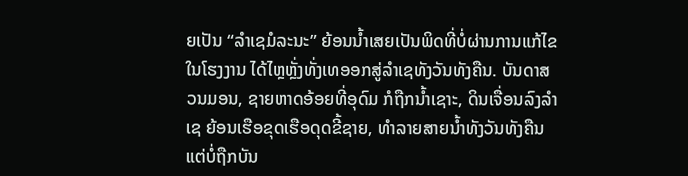ຍເປັນ “ລຳເຊມໍລະນະ” ຍ້ອນນ້ຳເສຍເປັນພິດທີ່ບໍ່ຜ່ານການແກ້ໄຂໃນໂຮງງານ ໄດ້ໄຫຼຫຼັ່ງທັ່ງເທອອກສູ່ລຳເຊທັງວັນທັງຄືນ. ບັນດາສວນມອນ, ຊາຍຫາດອ້ອຍທີ່ອຸດົມ ກໍຖືກນ້ຳເຊາະ, ດິນເຈື່ອນລົງລຳເຊ ຍ້ອນເຮືອຂຸດເຮືອດຸດຂີ້ຊາຍ, ທຳລາຍສາຍນ້ຳທັງວັນທັງຄືນ ແຕ່ບໍ່ຖືກບັນ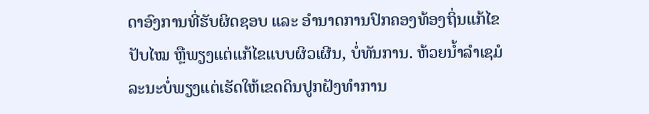ດາອົງການທີ່ຮັບຜິດຊອບ ແລະ ອຳນາດການປົກຄອງທ້ອງຖິ່ນແກ້ໄຂປັບໄໝ ຫຼືພຽງແຕ່ແກ້ໄຂແບບຜິວເຜີນ, ບໍ່ທັນການ. ຫ້ວຍນ້ຳລຳເຊມໍລະນະບໍ່ພຽງແຕ່ເຮັດໃຫ້ເຂດດິນປູກຝັງທຳການ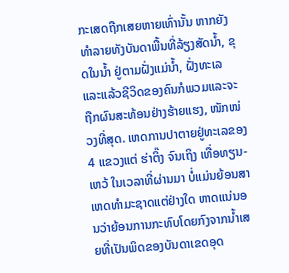ກະເສດຖືກເສຍຫາຍເທົ່ານັ້ນ ຫາກຍັງທຳລາຍທັງບັນດາພື້ນທີ່ລ້ຽງສັດນ້ຳ, ຂຸດໃນນ້ຳ ຢູ່ຕາມຝັ່ງແມ່ນ້ຳ, ຝັ່ງທະເລ ແລະແລ້ວຊີວິດຂອງຄົນກໍພວມແລະຈະຖືກຜົນສະທ້ອນຢ່າງຮ້າຍແຮງ, ໜັກໜ່ວງທີ່ສຸດ. ເຫດການປາຕາຍຢູ່ທະເລຂອງ 4 ແຂວງແຕ່ ຮ່າຕິ໊ງ ຈົນເຖິງ ເທື່ອທຽນ-ເຫວ້ ໃນເວລາທີ່ຜ່ານມາ ບໍ່ແມ່ນຍ້ອນສາເຫດທຳມະຊາດແຕ່ຢ່າງໃດ ຫາດແນ່ນອນວ່າຍ້ອນການກະທົບໂດຍກົງຈາກນ້ຳເສຍທີ່ເປັນພິດຂອງບັນດາເຂດອຸດ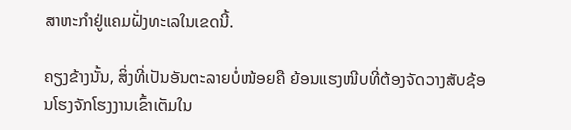ສາຫະກຳຢູ່ແຄມຝັ່ງທະເລໃນເຂດນີ້.

ຄຽງຂ້າງນັ້ນ, ສິ່ງທີ່ເປັນອັນຕະລາຍບໍ່ໜ້ອຍຄື ຍ້ອນແຮງໜີບທີ່ຕ້ອງຈັດວາງສັບຊ້ອນໂຮງຈັກໂຮງງານເຂົ້າເຕັມໃນ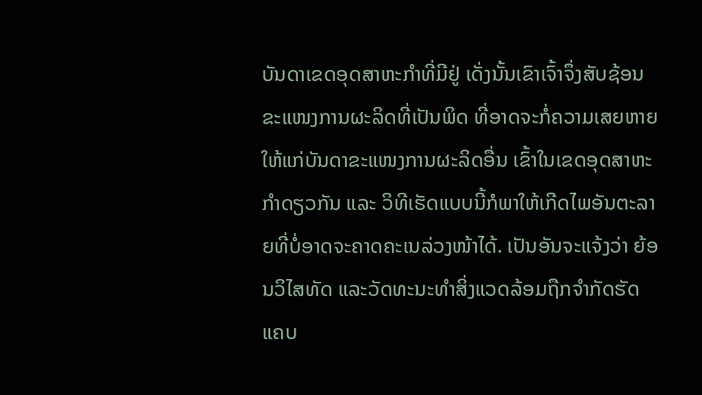ບັນດາເຂດອຸດສາຫະກຳທີ່ມີຢູ່ ເດັ່ງນັ້ນເຂົາເຈົ້າຈຶ່ງສັບຊ້ອນຂະແໜງການຜະລິດທີ່ເປັນພິດ ທີ່ອາດຈະກໍ່ຄວາມເສຍຫາຍໃຫ້ແກ່ບັນດາຂະແໜງການຜະລິດອື່ນ ເຂົ້າໃນເຂດອຸດສາຫະກຳດຽວກັນ ແລະ ວິທີເຮັດແບບນີ້ກໍພາໃຫ້ເກີດໄພອັນຕະລາຍທີ່ບໍ່ອາດຈະຄາດຄະເນລ່ວງໜ້າໄດ້. ເປັນອັນຈະແຈ້ງວ່າ ຍ້ອນວິໄສທັດ ແລະວັດທະນະທຳສິ່ງແວດລ້ອມຖືກຈຳກັດຮັດແຄບ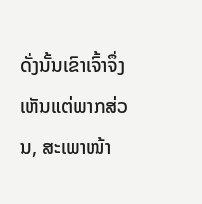ດັ່ງນັ້ນເຂົາເຈົ້າຈຶ່ງເຫັນແຕ່ພາກສ່ວນ, ສະເພາໜ້າ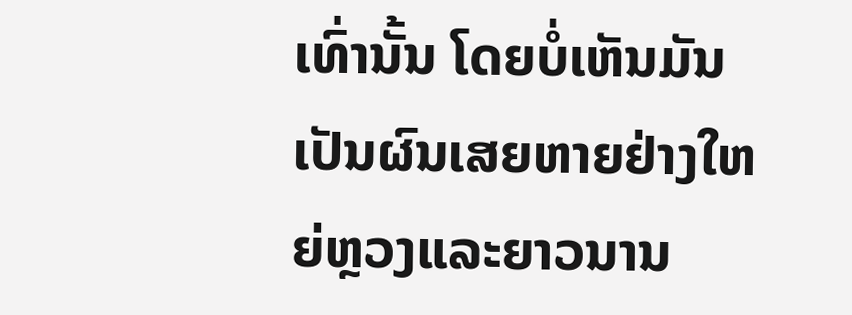ເທົ່ານັ້ນ ໂດຍບໍ່ເຫັນມັນເປັນຜົນເສຍຫາຍຢ່າງໃຫຍ່ຫຼວງແລະຍາວນານ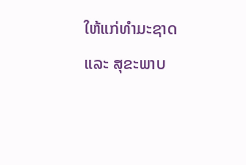ໃຫ້ແກ່ທຳມະຊາດ ແລະ ສຸຂະພາບ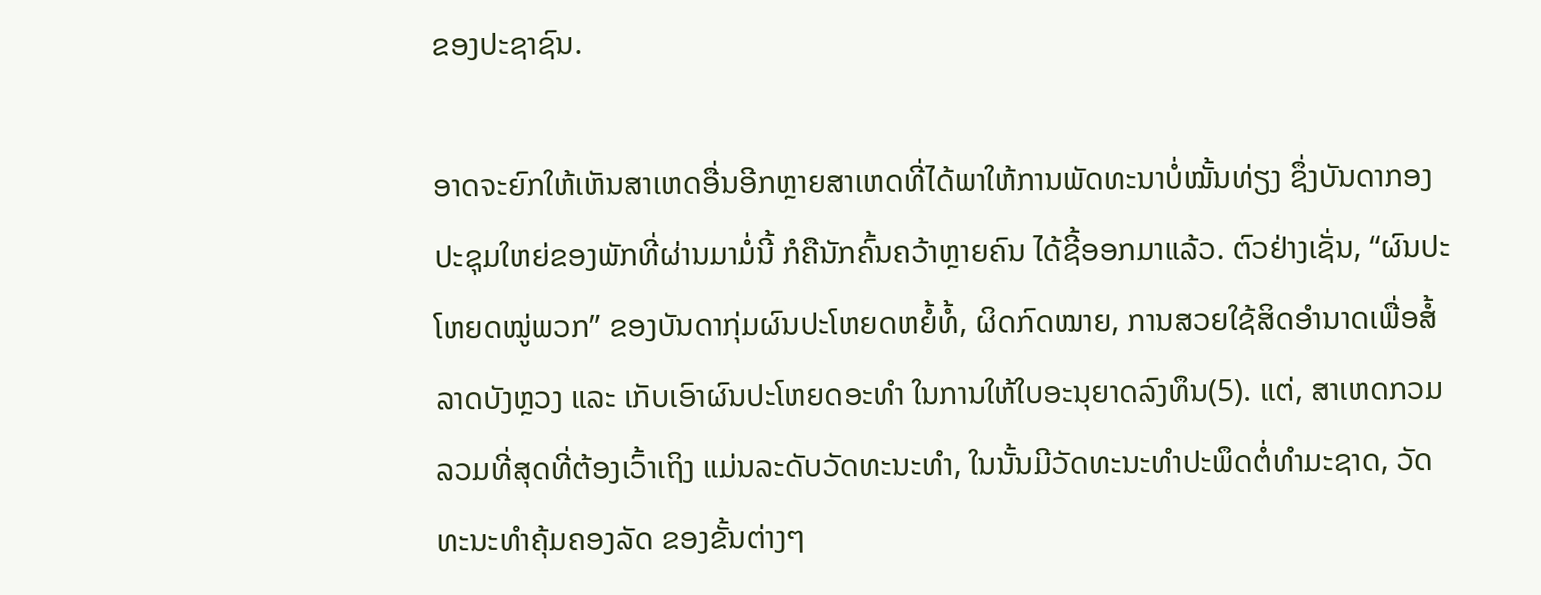ຂອງປະຊາຊົນ.

ອາດຈະຍົກໃຫ້ເຫັນສາເຫດອື່ນອີກຫຼາຍສາເຫດທີ່ໄດ້ພາໃຫ້ການພັດທະນາບໍ່ໝັ້ນທ່ຽງ ຊຶ່ງບັນດາກອງປະຊຸມໃຫຍ່ຂອງພັກທີ່ຜ່ານມາມໍ່ນີ້ ກໍຄືນັກຄົ້ນຄວ້າຫຼາຍຄົນ ໄດ້ຊີ້ອອກມາແລ້ວ. ຕົວຢ່າງເຊັ່ນ, “ຜົນປະໂຫຍດໝູ່ພວກ” ຂອງບັນດາກຸ່ມຜົນປະໂຫຍດຫຍໍ້ທໍ້, ຜິດກົດໝາຍ, ການສວຍໃຊ້ສິດອຳນາດເພື່ອສໍ້ລາດບັງຫຼວງ ແລະ ເກັບເອົາຜົນປະໂຫຍດອະທຳ ໃນການໃຫ້ໃບອະນຸຍາດລົງທຶນ(5). ແຕ່, ສາເຫດກວມລວມທີ່ສຸດທີ່ຕ້ອງເວົ້າເຖິງ ແມ່ນລະດັບວັດທະນະທຳ, ໃນນັ້ນມີວັດທະນະທຳປະພຶດຕໍ່ທຳມະຊາດ, ວັດທະນະທຳຄຸ້ມຄອງລັດ ຂອງຂັ້ນຕ່າງໆ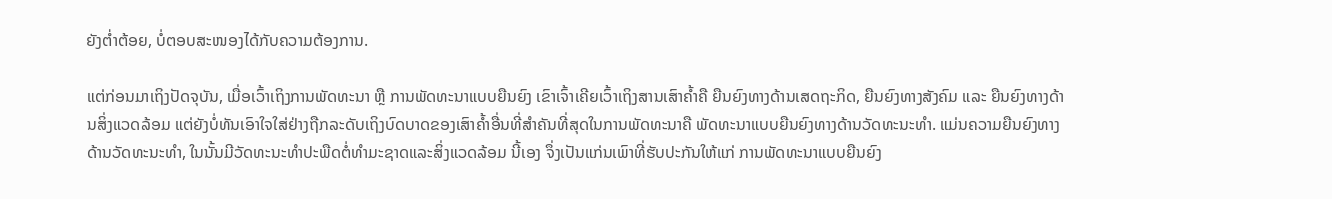ຍັງຕ່ຳຕ້ອຍ, ບໍ່ຕອບສະໜອງໄດ້ກັບຄວາມຕ້ອງການ.

ແຕ່ກ່ອນມາເຖິງປັດຈຸບັນ, ເມື່ອເວົ້າເຖິງການພັດທະນາ ຫຼື ການພັດທະນາແບບຍືນຍົງ ເຂົາເຈົ້າເຄີຍເວົ້າເຖິງສານເສົາຄ້ຳຄື ຍືນຍົງທາງດ້ານເສດຖະກິດ, ຍືນຍົງທາງສັງຄົມ ແລະ ຍືນຍົງທາງດ້ານສິ່ງແວດລ້ອມ ແຕ່ຍັງບໍ່ທັນເອົາໃຈໃສ່ຢ່າງຖືກລະດັບເຖິງບົດບາດຂອງເສົາຄ້ຳອື່ນທີ່ສຳຄັນທີ່ສຸດໃນການພັດທະນາຄື ພັດທະນາແບບຍືນຍົງທາງດ້ານວັດທະນະທຳ. ແມ່ນຄວາມຍືນຍົງທາງດ້ານວັດທະນະທຳ, ໃນນັ້ນມີວັດທະນະທຳປະພືດຕໍ່ທຳມະຊາດແລະສິ່ງແວດລ້ອມ ນີ້ເອງ ຈຶ່ງເປັນແກ່ນເພົາທີ່ຮັບປະກັນໃຫ້ແກ່ ການພັດທະນາແບບຍືນຍົງ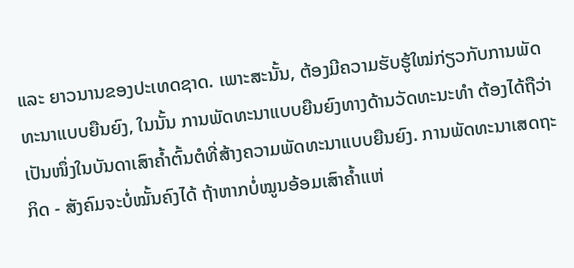ແລະ ຍາວນານຂອງປະເທດຊາດ. ເພາະສະນັ້ນ, ຕ້ອງມີຄວາມຮັບຮູ້ໃໝ່ກ່ຽວກັບການພັດທະນາແບບຍືນຍົງ, ໃນນັ້ນ ການພັດທະນາແບບຍືນຍົງທາງດ້ານວັດທະນະທຳ ຕ້ອງໄດ້ຖືວ່າເປັນໜຶ່ງໃນບັນດາເສົາຄ້ຳຕົ້ນຕໍທີ່ສ້າງຄວາມພັດທະນາແບບຍືນຍົງ. ການພັດທະນາເສດຖະກິດ - ສັງຄົມຈະບໍ່ໝັ້ນຄົງໄດ້ ຖ້າຫາກບໍ່ໝູນອ້ອມເສົາຄ້ຳແຫ່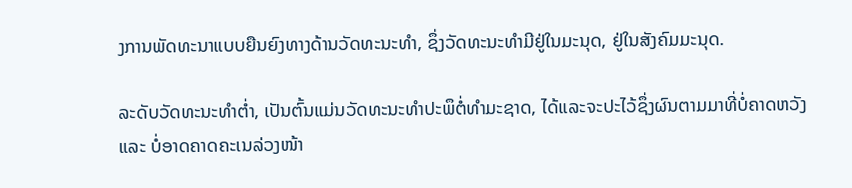ງການພັດທະນາແບບຍືນຍົງທາງດ້ານວັດທະນະທຳ, ຊຶ່ງວັດທະນະທຳມີຢູ່ໃນມະນຸດ, ຢູ່ໃນສັງຄົມມະນຸດ.

ລະດັບວັດທະນະທຳຕ່ຳ, ເປັນຕົ້ນແມ່ນວັດທະນະທຳປະພຶຕໍ່ທຳມະຊາດ, ໄດ້ແລະຈະປະໄວ້ຊຶ່ງຜົນຕາມມາທີ່ບໍ່ຄາດຫວັງ ແລະ ບໍ່ອາດຄາດຄະເນລ່ວງໜ້າ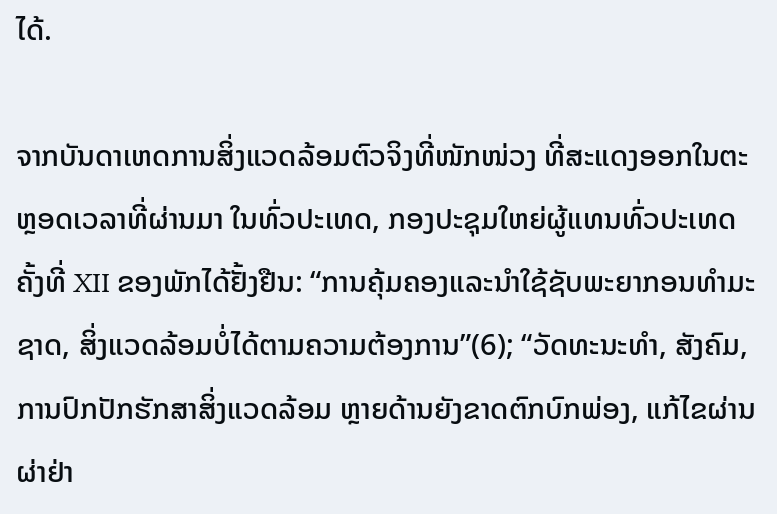ໄດ້.

ຈາກບັນດາເຫດການສິ່ງແວດລ້ອມຕົວຈິງທີ່ໜັກໜ່ວງ ທີ່ສະແດງອອກໃນຕະຫຼອດເວລາທີ່ຜ່ານມາ ໃນທົ່ວປະເທດ, ກອງປະຊຸມໃຫຍ່ຜູ້ແທນທົ່ວປະເທດຄັ້ງທີ່ XII ຂອງພັກໄດ້ຢັ້ງຢືນ: “ການຄຸ້ມຄອງແລະນຳໃຊ້ຊັບພະຍາກອນທຳມະຊາດ, ສິ່ງແວດລ້ອມບໍ່ໄດ້ຕາມຄວາມຕ້ອງການ”(6); “ວັດທະນະທຳ, ສັງຄົມ, ການປົກປັກຮັກສາສິ່ງແວດລ້ອມ ຫຼາຍດ້ານຍັງຂາດຕົກບົກພ່ອງ, ແກ້ໄຂຜ່ານຜ່າຢ່າ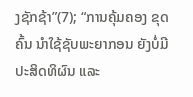ງຊັກຊ້າ”(7); “ການຄຸ້ມຄອງ ຂຸດຄົ້ນ ນຳໃຊ້ຊັບພະຍາກອນ ຍັງບໍ່ມີປະສິດທິຜົນ ແລະ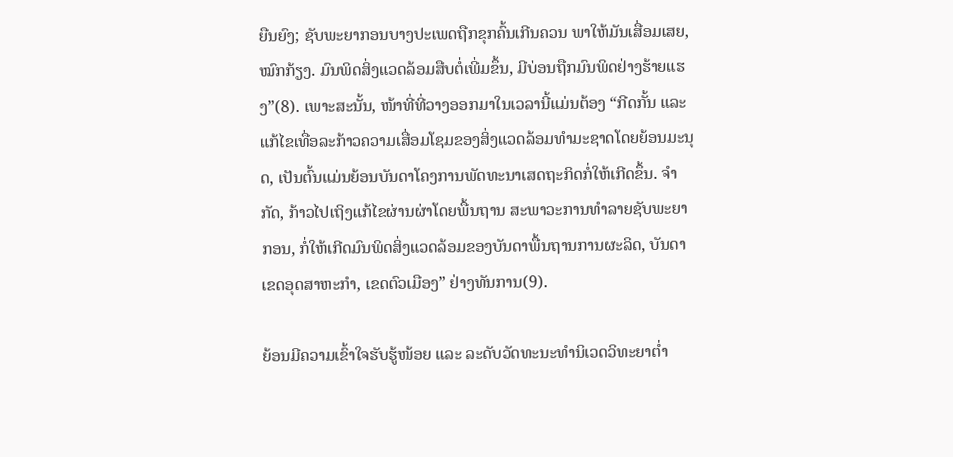ຍືນຍົງ; ຊັບພະຍາກອນບາງປະເພດຖືກຂຸກຄົ້ນເກີນຄວນ ພາໃຫ້ມັນເສື່ອມເສຍ, ໝົກກ້ຽງ. ມົນພິດສິ່ງແວດລ້ອມສືບຕໍ່ເພີ່ມຂຶ້ນ, ມີບ່ອນຖືກມົນພິດຢ່າງຮ້າຍແຮງ”(8). ເພາະສະນັ້ນ, ໜ້າທີ່ທີ່ວາງອອກມາໃນເວລານີ້ແມ່ນຕ້ອງ “ກີດກັ້ນ ແລະ ແກ້ໄຂເທື່ອລະກ້າວຄວາມເສື່ອມໂຊມຂອງສິ່ງແວດລ້ອມທຳມະຊາດໂດຍຍ້ອນມະນຸດ, ເປັນຕົ້ນແມ່ນຍ້ອນບັນດາໂຄງການພັດທະນາເສດຖະກິດກໍ່ໃຫ້ເກີດຂຶ້ນ. ຈຳກັດ, ກ້າວໄປເຖິງແກ້ໄຂຜ່ານຜ່າໂດຍພື້ນຖານ ສະພາວະການທຳລາຍຊັບພະຍາກອນ, ກໍ່ໃຫ້ເກີດມົນພິດສິ່ງແວດລ້ອມຂອງບັນດາພື້ນຖານການຜະລິດ, ບັນດາເຂດອຸດສາຫະກຳ, ເຂດຕົວເມືອງ” ຢ່າງທັນການ(9).

ຍ້ອນມີຄວາມເຂົ້າໃຈຮັບຮູ້ໜ້ອຍ ແລະ ລະດັບວັດທະນະທຳນິເວດວິທະຍາຕ່ຳ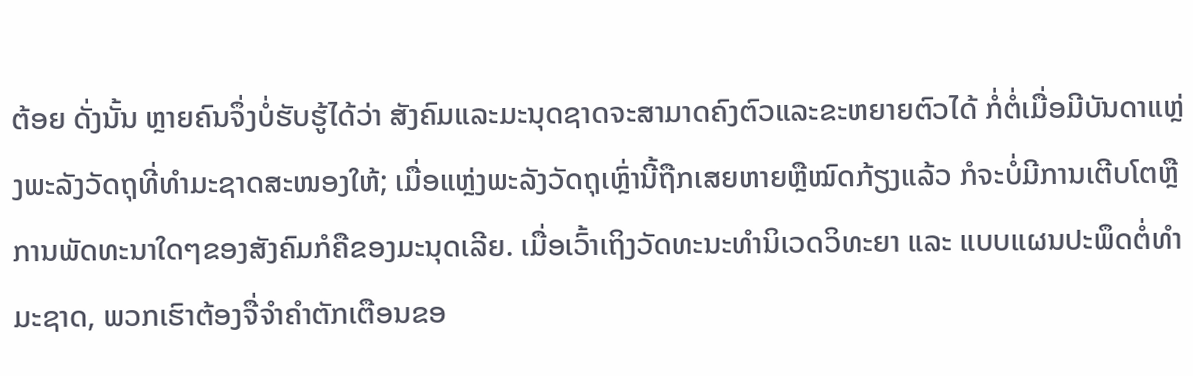ຕ້ອຍ ດັ່ງນັ້ນ ຫຼາຍຄົນຈຶ່ງບໍ່ຮັບຮູ້ໄດ້ວ່າ ສັງຄົມແລະມະນຸດຊາດຈະສາມາດຄົງຕົວແລະຂະຫຍາຍຕົວໄດ້ ກໍ່ຕໍ່ເມື່ອມີບັນດາແຫຼ່ງພະລັງວັດຖຸທີ່ທຳມະຊາດສະໜອງໃຫ້; ເມື່ອແຫຼ່ງພະລັງວັດຖຸເຫຼົ່ານີ້ຖືກເສຍຫາຍຫຼືໝົດກ້ຽງແລ້ວ ກໍຈະບໍ່ມີການເຕີບໂຕຫຼືການພັດທະນາໃດໆຂອງສັງຄົມກໍຄືຂອງມະນຸດເລີຍ. ເມື່ອເວົ້າເຖິງວັດທະນະທຳນິເວດວິທະຍາ ແລະ ແບບແຜນປະພຶດຕໍ່ທຳມະຊາດ, ພວກເຮົາຕ້ອງຈື່ຈຳຄຳຕັກເຕືອນຂອ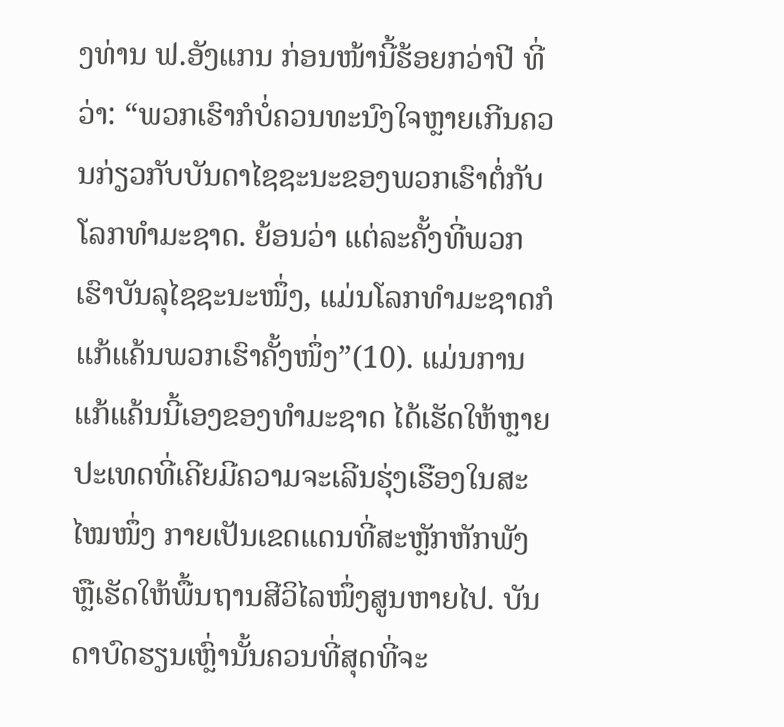ງທ່ານ ຟ.ອັງແກນ ກ່ອນໜ້ານີ້ຮ້ອຍກວ່າປີ ທີ່ວ່າ: “ພວກເຮົາກໍບໍ່ຄວນທະນົງໃຈຫຼາຍເກີນຄວນກ່ຽວກັບບັນດາໄຊຊະນະຂອງພວກເຮົາຕໍ່ກັບໂລກທຳມະຊາດ. ຍ້ອນວ່າ ແຕ່ລະຄັ້ງທີ່ພວກເຮົາບັນລຸໄຊຊະນະໜຶ່ງ, ແມ່ນໂລກທຳມະຊາດກໍແກ້ແຄ້ນພວກເຮົາຄັ້ງໜຶ່ງ”(10). ແມ່ນການແກ້ແຄ້ນນີ້ເອງຂອງທຳມະຊາດ ໄດ້ເຮັດໃຫ້ຫຼາຍປະເທດທີ່ເຄີຍມີຄວາມຈະເລີນຮຸ່ງເຮືອງໃນສະໄໝໜຶ່ງ ກາຍເປັນເຂດແດນທີ່ສະຫຼັກຫັກພັງ ຫຼືເຮັດໃຫ້ພື້ນຖານສີວິໄລໜຶ່ງສູນຫາຍໄປ. ບັນດາບົດຮຽນເຫຼົ່ານັ້ນຄວນທີ່ສຸດທີ່ຈະ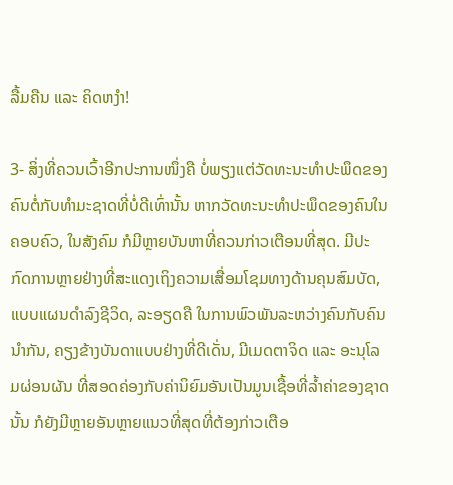ລື້ມຄືນ ແລະ ຄິດຫງຳ!

3- ສິ່ງທີ່ຄວນເວົ້າອີກປະການໜຶ່ງຄື ບໍ່ພຽງແຕ່ວັດທະນະທຳປະພຶດຂອງຄົນຕໍ່ກັບທຳມະຊາດທີ່ບໍ່ດີເທົ່ານັ້ນ ຫາກວັດທະນະທຳປະພຶດຂອງຄົນໃນຄອບຄົວ, ໃນສັງຄົມ ກໍມີຫຼາຍບັນຫາທີ່ຄວນກ່າວເຕືອນທີ່ສຸດ. ມີປະກົດການຫຼາຍຢ່າງທີ່ສະແດງເຖິງຄວາມເສື່ອມໂຊມທາງດ້ານຄຸນສົມບັດ, ແບບແຜນດຳລົງຊີວິດ, ລະອຽດຄື ໃນການພົວພັນລະຫວ່າງຄົນກັບຄົນນຳກັນ, ຄຽງຂ້າງບັນດາແບບຢ່າງທີ່ດີເດັ່ນ, ມີເມດຕາຈິດ ແລະ ອະນຸໂລມຜ່ອນຜັນ ທີ່ສອດຄ່ອງກັບຄ່ານິຍົມອັນເປັນມູນເຊື້ອທີ່ລ້ຳຄ່າຂອງຊາດນັ້ນ ກໍຍັງມີຫຼາຍອັນຫຼາຍແນວທີ່ສຸດທີ່ຕ້ອງກ່າວເຕືອ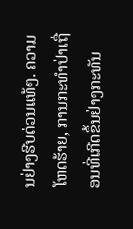ນຢ່າງຮີບດ່ວນແທ້ໆ. ຄວາມໂຫດຮ້າຍ, ການກະທຳປ່າເຖື່ອນທີ່ເກີດຂຶ້ນຢ່າງກະທັນ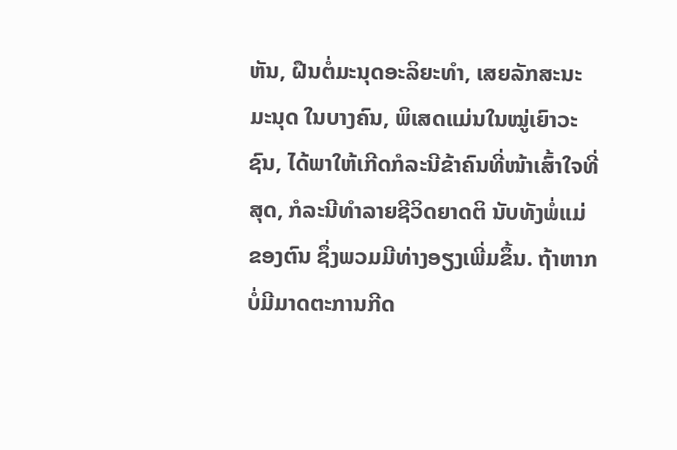ຫັນ, ຝືນຕໍ່ມະນຸດອະລິຍະທຳ, ເສຍລັກສະນະມະນຸດ ໃນບາງຄົນ, ພິເສດແມ່ນໃນໝູ່ເຍົາວະຊົນ, ໄດ້ພາໃຫ້ເກີດກໍລະນີຂ້າຄົນທີ່ໜ້າເສົ້າໃຈທີ່ສຸດ, ກໍລະນີທຳລາຍຊີວິດຍາດຕິ ນັບທັງພໍ່ແມ່ຂອງຕົນ ຊຶ່ງພວມມີທ່າງອຽງເພີ່ມຂຶ້ນ. ຖ້າຫາກບໍ່ມີມາດຕະການກີດ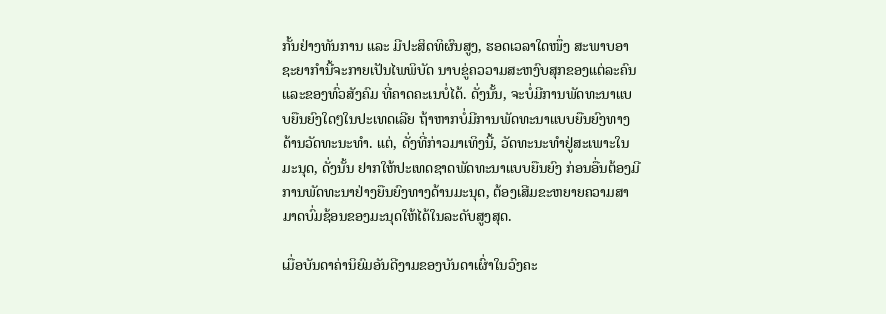ກັ້ນຢ່າງທັນການ ແລະ ມີປະສິດທິຜົນສູງ, ຮອດເວລາໃດໜຶ່ງ ສະພາບອາຊະຍາກຳນີ້ຈະກາຍເປັນໄພພິບັດ ນາບຂູ່ຄວວາມສະຫງົບສຸກຂອງແຕ່ລະຄົນແລະຂອງທົ່ວສັງຄົມ ທີ່ຄາດຄະເນບໍ່ໄດ້. ດັ່ງນັ້ນ, ຈະບໍ່ມີການພັດທະນາແບບຍືນຍົງໃດໆໃນປະເທດເລີຍ ຖ້າຫາກບໍ່ມີການພັດທະນາແບບຍືນຍົງທາງດ້ານວັດທະນະທຳ. ແຕ່, ດັ່ງທີ່ກ່າວມາເທິງນີ້, ວັດທະນະທຳຢູ່ສະເພາະໃນມະນຸດ, ດັ່ງນັ້ນ ຢາກໃຫ້ປະເທດຊາດພັດທະນາແບບຍືນຍົງ ກ່ອນອື່ນຕ້ອງມີການພັດທະນາຢ່າງຍືນຍົງທາງດ້ານມະນຸດ, ຕ້ອງເສີມຂະຫຍາຍຄວາມສາມາດບົ່ມຊ້ອນຂອງມະນຸດໃຫ້ໄດ້ໃນລະດັບສູງສຸດ.

ເມື່ອບັນດາຄ່ານິຍົມອັນດີງາມຂອງບັນດາເຜົ່າໃນວົງຄະ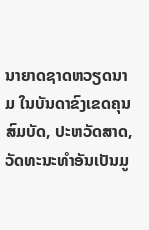ນາຍາດຊາດຫວຽດນາມ ໃນບັນດາຂົງເຂດຄຸນສົມບັດ, ປະຫວັດສາດ, ວັດທະນະທຳອັນເປັນມູ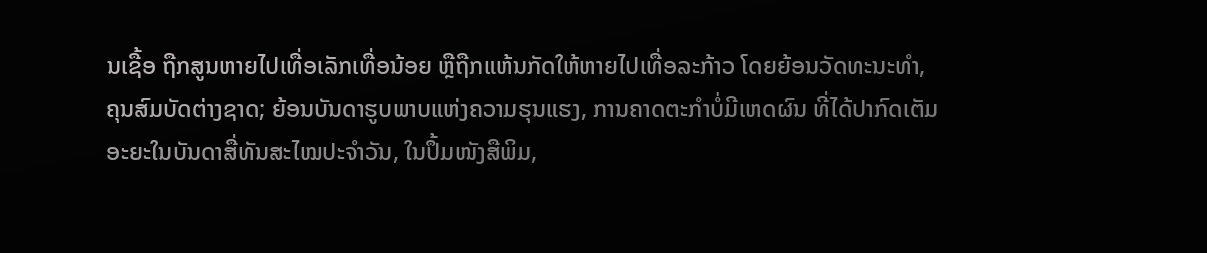ນເຊື້ອ ຖືກສູນຫາຍໄປເທື່ອເລັກເທື່ອນ້ອຍ ຫຼືຖືກແຫ້ນກັດໃຫ້ຫາຍໄປເທື່ອລະກ້າວ ໂດຍຍ້ອນວັດທະນະທຳ, ຄຸນສົມບັດຕ່າງຊາດ; ຍ້ອນບັນດາຮູບພາບແຫ່ງຄວາມຮຸນແຮງ, ການຄາດຕະກຳບໍ່ມີເຫດຜົນ ທີ່ໄດ້ປາກົດເຕັມອະຍະໃນບັນດາສື່ທັນສະໄໝປະຈຳວັນ, ໃນປຶ້ມໜັງສືພິມ,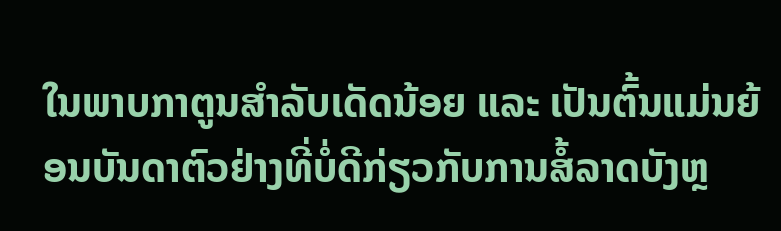ໃນພາບກາຕູນສຳລັບເດັດນ້ອຍ ແລະ ເປັນຕົ້ນແມ່ນຍ້ອນບັນດາຕົວຢ່າງທີ່ບໍ່ດີກ່ຽວກັບການສໍ້ລາດບັງຫຼ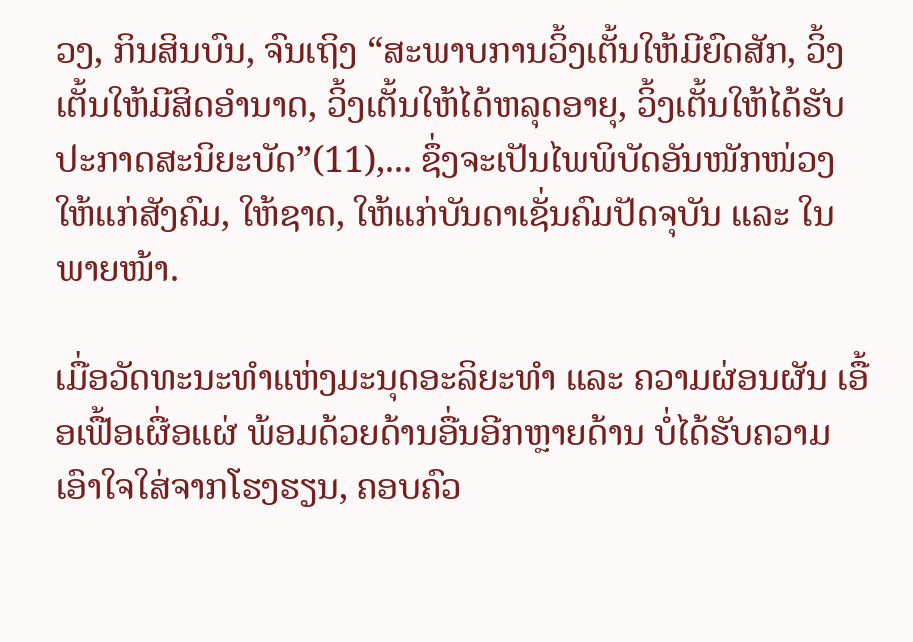ວງ, ກິນສິນບົນ, ຈົນເຖິງ “ສະພາບການວິ້ງເຕັ້ນໃຫ້ມີຍົດສັກ, ວິ້ງເຕັ້ນໃຫ້ມີສິດອຳນາດ, ວິ້ງເຕັ້ນໃຫ້ໄດ້ຫລຸດອາຍຸ, ວິ້ງເຕັ້ນໃຫ້ໄດ້ຮັບປະກາດສະນິຍະບັດ”(11),... ຊຶ່ງຈະເປັນໄພພິບັດອັນໜັກໜ່ວງໃຫ້ແກ່ສັງຄົມ, ໃຫ້ຊາດ, ໃຫ້ແກ່ບັນດາເຊັ່ນຄົມປັດຈຸບັນ ແລະ ໃນພາຍໜ້າ.

ເມື່ອວັດທະນະທຳແຫ່ງມະນຸດອະລິຍະທຳ ແລະ ຄວາມຜ່ອນຜັນ ເອື້ອເຟື້ອເຜື່ອແຜ່ ພ້ອມດ້ວຍດ້ານອື່ນອີກຫຼາຍດ້ານ ບໍ່ໄດ້ຮັບຄວາມເອົາໃຈໃສ່ຈາກໂຮງຮຽນ, ຄອບຄົວ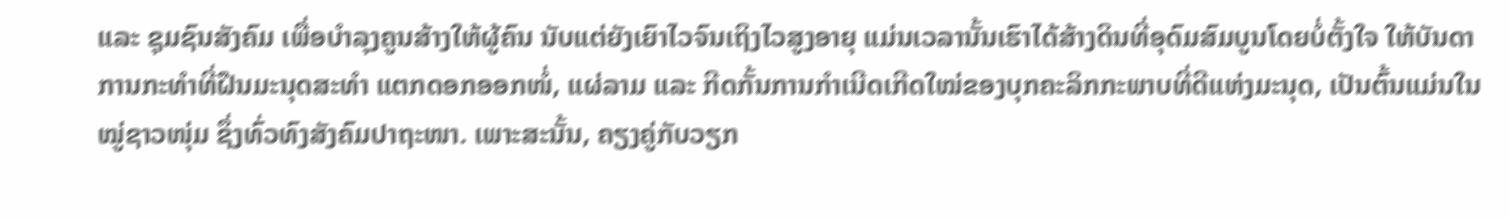ແລະ ຊຸມຊົນສັງຄົມ ເພື່ອບຳລຸງຄູນສ້າງໃຫ້ຜູ້ຄົນ ນັບແຕ່ຍັງເຍົາໄວຈົນເຖິງໄວສູງອາຍຸ ແມ່ນເວລານັ້ນເຮົາໄດ້ສ້າງດິນທີ່ອຸດົມສົມບູນໂດຍບໍ່ຕັ້ງໃຈ ໃຫ້ບັນດາການກະທຳທີ່ຝືນມະນຸດສະທຳ ແຕກດອກອອກໜໍ່, ແຜ່ລາມ ແລະ ກີດກັ້ນການກຳເນີດເກີດໃໝ່ຂອງບຸກຄະລິກກະພາບທີ່ດີແຫ່ງມະນຸດ, ເປັນຕົ້ນແມ່ນໃນໝູ່ຊາວໜຸ່ມ ຊຶ່ງທົ່ວທົງສັງຄົມປາຖະໜາ. ເພາະສະນັ້ນ, ຄຽງຄູ່ກັບວຽກ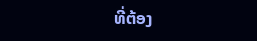ທີ່ຕ້ອງ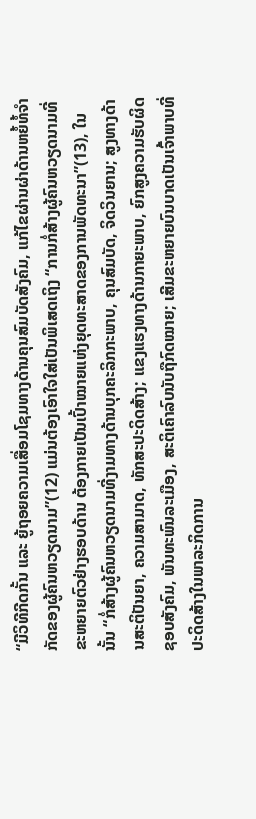“ມີວິທີກີດກັ້ນ ແລະ ຍູ້ຖອຍຄວາມເສື່ອມໂຊມທາງດ້ານຄຸນສົມບັດສັງຄົມ, ແກ້ໄຂຜ່ານຜ່າດ້ານຫຍໍ້ທໍ້ຈຳກັດຂອງຜູ້ຄົນຫວຽດນາມ”(12) ແມ່ນຕ້ອງເອົາໃຈໃສ່ເປັນພິເສດເຖິງ “ການກໍ່ສ້າງຜູ້ຄົນຫວຽດນາມທີ່ຂະຫຍາຍຕົວຢ່າງຮອບດ້ານ ຕ້ອງກາຍເປັນເປົ້າໝາຍແຫ່ງຍຸດທະສາດຂອງການພັດທະນາ”(13), ໃນນັ້ນ “ກໍ່ສ້າງຜູ້ຄົນຫວຽດນາມທີ່ງາມທາງດ້ານບຸກຄະລິກກະພາບ, ຄຸນສົມບັດ, ຈິດວິນຍານ; ສູງທາງດ້ານສະຕິປັນຍາ, ຄວາມສາມາດ, ທັກສະປະດິດສ້າງ; ແຂງແຮງທາງດ້ານກາຍະພາບ, ຍົກສູງຄວາມຮັບຜິດຊອບສັງຄົມ, ພັນທະພົນລະເມືອງ, ສະຕິເຄົາລົບນັບຖືກົດໝາຍ; ເສີມຂະຫຍາຍບົນບາດເປັນເຈົ້າພາບທີ່ປະດິດສ້າງໃນພາລະກິດການ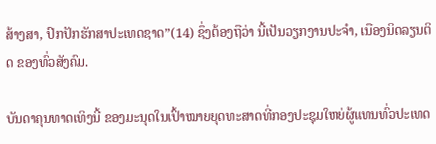ສ້າງສາ, ປົກປັກຮັກສາປະເທດຊາດ”(14) ຊຶ່ງຕ້ອງຖືວ່າ ນີ້ເປັນວຽກງານປະຈຳ, ເນືອງນິດລຽນຕິດ ຂອງທົ່ວສັງຄົມ.

ບັນດາຄຸນທາດເທິງນີ້ ຂອງມະນຸດໃນເປົ້າໝາຍຍຸດທະສາດທີ່ກອງປະຊຸມໃຫຍ່ຜູ້ແທນທົ່ວປະເທດ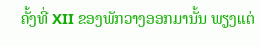ຄັ້ງທີ່ XII ຂອງພັກວາງອອກມານັ້ນ ພຽງແຕ່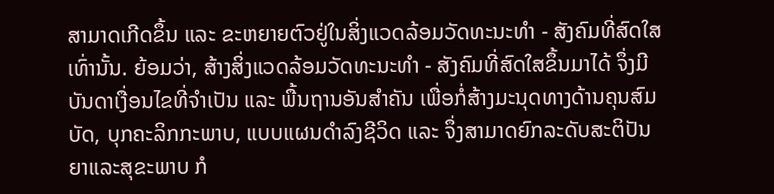ສາມາດເກີດຂຶ້ນ ແລະ ຂະຫຍາຍຕົວຢູ່ໃນສິ່ງແວດລ້ອມວັດທະນະທຳ - ສັງຄົມທີ່ສົດໃສເທົ່ານັ້ນ. ຍ້ອມວ່າ, ສ້າງສິ່ງແວດລ້ອມວັດທະນະທຳ - ສັງຄົມທີ່ສົດໃສຂຶ້ນມາໄດ້ ຈຶ່ງມີບັນດາເງື່ອນໄຂທີ່ຈຳເປັນ ແລະ ພື້ນຖານອັນສຳຄັນ ເພື່ອກໍ່ສ້າງມະນຸດທາງດ້ານຄຸນສົມບັດ, ບຸກຄະລິກກະພາບ, ແບບແຜນດຳລົງຊີວິດ ແລະ ຈຶ່ງສາມາດຍົກລະດັບສະຕິປັນຍາແລະສຸຂະພາບ ກໍ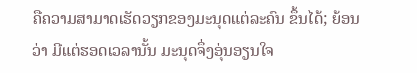ຄືຄວາມສາມາດເຮັດວຽກຂອງມະນຸດແຕ່ລະຄົນ ຂຶ້ນໄດ້; ຍ້ອນວ່າ ມີແຕ່ຮອດເວລານັ້ນ ມະນຸດຈຶ່ງອຸ່ນອຽນໃຈ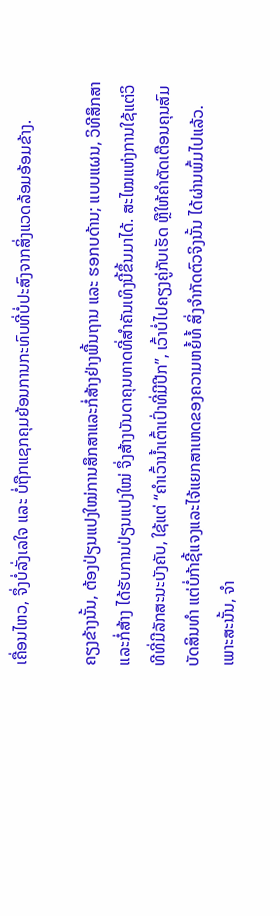ເຄື່ອນໄຫວ, ຈຶ່ງບໍ່ລັ່ງເລໃຈ ແລະ ບໍ່ຖືກແຊກຄຸມຍ້ອນການກະທົບທີ່ບໍ່ປະສົງຈາກສິ່ງແວດລ້ອມອ້ອມຂ້າງ.

ຄຽງຂ້າງນັ້ນ, ຕ້ອງປ່ຽນແປງໃໝ່ການສຶກສາແລະກໍ່ສ້າງຢ່າງພື້ນຖານ ແລະ ຮອກບດ້ານ; ແບບແຜນ, ວິທີສຶກສາແລະກໍ່ສ້າງ ໄດ້ຮັບການປ່ຽນແປງໃໝ່ ຈຶ່ງສ້າງບັນດາຄຸນທາດທີ່ສຳຄັນເທິງນີ້ຂຶ້ນມາໄດ້. ສະໄໝແຫ່ງການໃຊ້ແຕ່ວິທີທີ່ມີລັກສະນະບັງຄັບ, ໃຊ້ແຕ່ “ຄຳເວົ້ານ້ຳເຕົ້າເປົ່າທີ່ມີປີກ”, ເວົ້າບໍ່ໄປຄຽງຄູ່ກັບເຮັດ ຫຼືໃຫ້ຄຳຕັດເຕືອນຄຸນສົມບັດສິນທຳ ແຕ່ບໍ່ກ້າຊີ້ແຈງແລະໄຈ້ແຍກສາເຫດຂອງຄວາມຫຍໍ້ທໍ້ ສິ່ງຈຳກັດຕົວຈິງນັ້ນ ໄດ້ຜ່ານພົ້ມໄປແລ້ວ. ເພາະສະນັ້ນ, ຈຳ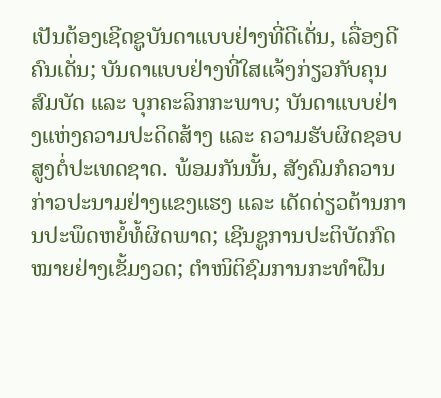ເປັນຕ້ອງເຊີດຊູບັນດາແບບຢ່າງທີ່ດີເດັ່ນ, ເລື່ອງດີ ຄົນເດັ່ນ; ບັນດາແບບຢ່າງທີ່ໃສແຈ້ງກ່ຽວກັບຄຸນສົມບັດ ແລະ ບຸກຄະລິກກະພາບ; ບັນດາແບບຢ່າງແຫ່ງຄວາມປະດິດສ້າງ ແລະ ຄວາມຮັບຜິດຊອບສູງຕໍ່ປະເທດຊາດ. ພ້ອມກັນນັ້ນ, ສັງຄົມກໍຄວານກ່າວປະນາມຢ່າງແຂງແຮງ ແລະ ເດັດດ່ຽວຕ້ານການປະພຶດຫຍໍ້ທໍ້ຜິດພາດ; ເຊີນຊູການປະຕິບັດກົດໝາຍຢ່າງເຂັ້ມງວດ; ຕຳໜິຕິຊົມການກະທຳຝືນ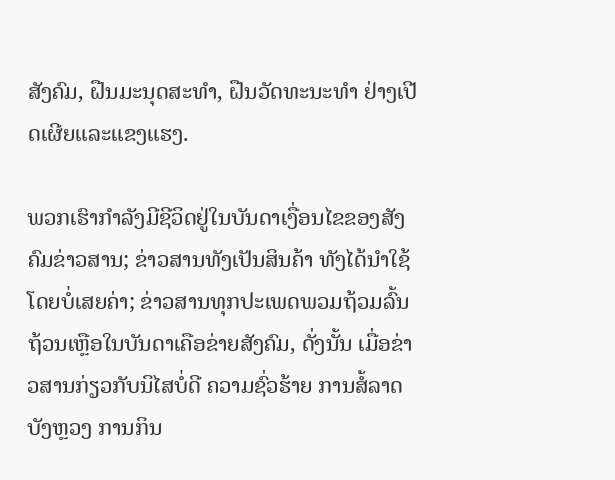ສັງຄົມ, ຝືນມະນຸດສະທຳ, ຝືນວັດທະນະທຳ ຢ່າງເປີດເຜີຍແລະແຂງແຮງ.

ພວກເຮົາກຳລັງມີຊີວິດຢູ່ໃນບັນດາເງື່ອນໄຂຂອງສັງຄົມຂ່າວສານ; ຂ່າວສານທັງເປັນສິນຄ້າ ທັງໄດ້ນຳໃຊ້ໂດຍບໍ່ເສຍຄ່າ; ຂ່າວສານທຸກປະເພດພວມຖ້ວມລົ້ນຖ້ວນເຫຼືອໃນບັນດາເຄືອຂ່າຍສັງຄົມ, ດັ່ງນັ້ນ ເມື່ອຂ່າວສານກ່ຽວກັບນິໄສບໍ່ດີ ຄວາມຊົ່ວຮ້າຍ ການສໍ້ລາດບັງຫຼວງ ການກິນ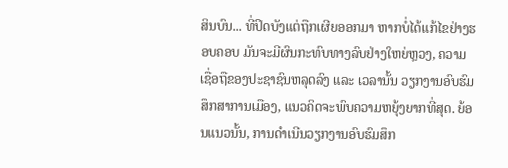ສິນບົນ... ທີ່ປິດບັງແຕ່ຖືກເຜີຍອອກມາ ຫາກບໍ່ໄດ້ແກ້ໄຂຢ່າງຮອບຄອບ ມັນຈະມີຜົນກະທົບທາງລົບຢ່າງໃຫຍ່ຫຼວງ, ຄວາມເຊື່ອຖືຂອງປະຊາຊົນຫລຸດລົງ ແລະ ເວລານັ້ນ ວຽກງານອົບຮົມສຶກສາການເມືອງ, ແນວຄິດຈະພົບຄວາມຫຍຸ້ງຍາກທີ່ສຸດ. ຍ້ອນແນວນັ້ນ, ການດຳເນີນວຽກງານອົບຮົມສຶກ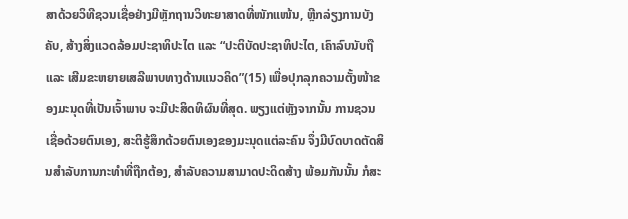ສາດ້ວຍວິທີຊວນເຊື່ອຢ່າງມີຫຼັກຖານວິທະຍາສາດທີ່ໜັກແໜ້ນ, ຫຼີກລ່ຽງການບັງຄັບ, ສ້າງສິ່ງແວດລ້ອມປະຊາທິປະໄຕ ແລະ “ປະຕິບັດປະຊາທິປະໄຕ, ເຄົາລົບນັບຖື ແລະ ເສີມຂະຫຍາຍເສລີພາບທາງດ້ານແນວຄິດ”(15) ເພື່ອປຸກລຸກຄວາມຕັ້ງໜ້າຂອງມະນຸດທີ່ເປັນເຈົ້າພາບ ຈະມີປະສິດທິຜົນທີ່ສຸດ. ພຽງແຕ່ຫຼັງຈາກນັ້ນ ການຊວນເຊື່ອດ້ວຍຕົນເອງ, ສະຕິຮູ້ສຶກດ້ວຍຕົນເອງຂອງມະນຸດແຕ່ລະຄົນ ຈຶ່ງມີບົດບາດຕັດສິນສຳລັບການກະທຳທີ່ຖືກຕ້ອງ, ສຳລັບຄວາມສາມາດປະດິດສ້າງ ພ້ອມກັນນັ້ນ ກໍສະ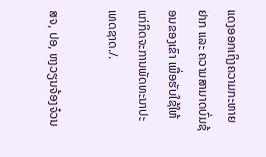ແດງອອກເຖິງຄວາມກະຫາຍຢາກ ແລະ ຄວາມສາມາດບົ່ມຊ້ອນຂອງເຂົາ ເພື່ອຮັບໃຊ້ໃຫ້ແກ່ກິດຈະການພັດທະນາປະເທດຊາດ./.

ສຈ, ປອ, ຫງວຽນຈ້ອງຈ໋ວນ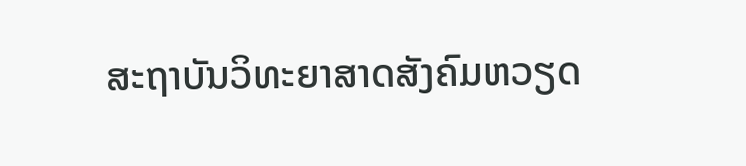ສະຖາບັນວິທະຍາສາດສັງຄົມຫວຽດ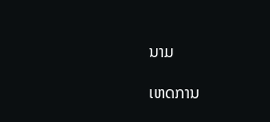ນາມ

ເຫດການ